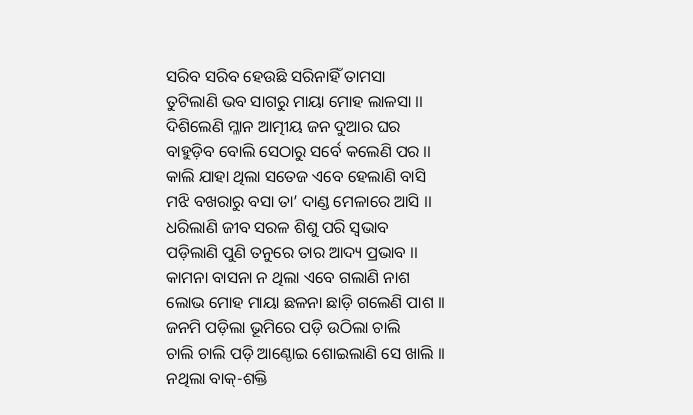ସରିବ ସରିବ ହେଉଛି ସରିନାହିଁ ତାମସା
ତୁଟିଲାଣି ଭବ ସାଗରୁ ମାୟା ମୋହ ଲାଳସା ।।
ଦିଶିଲେଣି ମ୍ଳାନ ଆତ୍ମୀୟ ଜନ ଦୁଆର ଘର
ବାହୁଡ଼ିବ ବୋଲି ସେଠାରୁ ସର୍ବେ କଲେଣି ପର ।।
କାଲି ଯାହା ଥିଲା ସତେଜ ଏବେ ହେଲାଣି ବାସି
ମଝି ବଖରାରୁ ବସା ତା’ ଦାଣ୍ଡ ମେଳାରେ ଆସି ।।
ଧରିଲାଣି ଜୀବ ସରଳ ଶିଶୁ ପରି ସ୍ଵଭାବ
ପଡ଼ିଲାଣି ପୁଣି ତନୁରେ ତାର ଆଦ୍ୟ ପ୍ରଭାବ ।।
କାମନା ବାସନା ନ ଥିଲା ଏବେ ଗଲାଣି ନାଶ
ଲୋଭ ମୋହ ମାୟା ଛଳନା ଛାଡ଼ି ଗଲେଣି ପାଶ ।।
ଜନମି ପଡ଼ିଲା ଭୂମିରେ ପଡ଼ି ଉଠିଲା ଚାଲି
ଚାଲି ଚାଲି ପଡ଼ି ଆଣ୍ଠୋଇ ଶୋଇଲାଣି ସେ ଖାଲି ।।
ନଥିଲା ବାକ୍-ଶକ୍ତି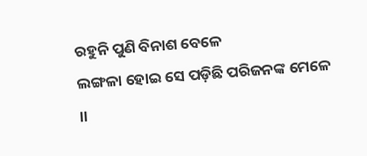ରହୁନି ପୁଣି ବିନାଶ ବେଳେ
ଲଙ୍ଗଳା ହୋଇ ସେ ପଡ଼ିଛି ପରିଜନଙ୍କ ମେଳେ ।।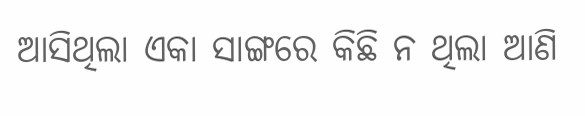ଆସିଥିଲା ଏକା ସାଙ୍ଗରେ କିଛି ନ ଥିଲା ଆଣି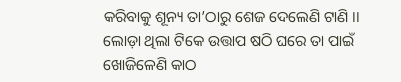କରିବାକୁ ଶୂନ୍ୟ ତା’ଠାରୁ ଶେଜ ଦେଲେଣି ଟାଣି ।।
ଲୋଡ଼ା ଥିଲା ଟିକେ ଉତ୍ତାପ ଷଠି ଘରେ ତା ପାଇଁ
ଖୋଜିଳେଣି କାଠ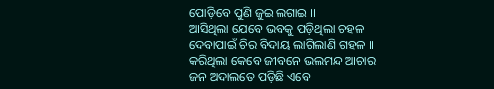ପୋଡ଼ିବେ ପୁଣି ଜୁଇ ଲଗାଇ ।।
ଆସିଥିଲା ଯେବେ ଭବକୁ ପଡ଼ିଥିଲା ଚହଳ
ଦେବାପାଇଁ ଚିର ବିଦାୟ ଲାଗିଲାଣି ଗହଳ ।।
କରିଥିଲା କେବେ ଜୀବନେ ଭଲମନ୍ଦ ଆଚାର
ଜନ ଅଦାଲତେ ପଡ଼ିଛି ଏବେ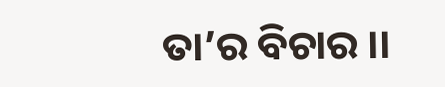ତା’ର ବିଚାର ।।